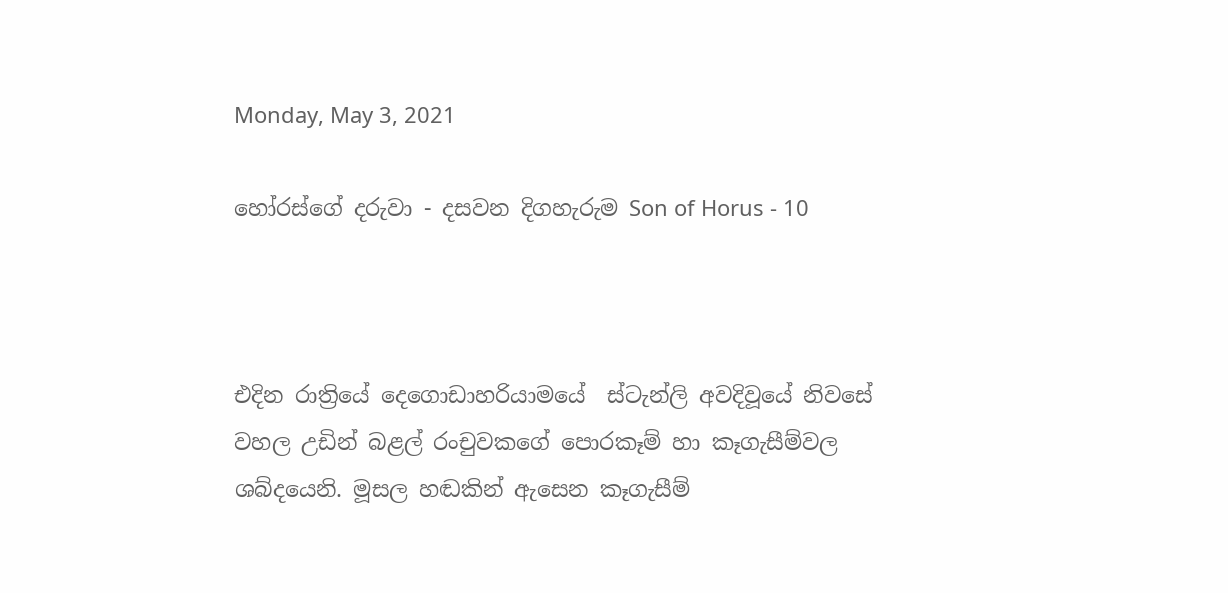Monday, May 3, 2021

හෝරස්ගේ දරුවා - දසවන දිගහැරුම Son of Horus - 10



එදින රාත්‍රියේ දෙගොඩාහරියාමයේ  ස්ටැන්ලි අවදිවූයේ නිවසේ වහල උඩින් බළල් රංචුවකගේ පොරකෑම් හා කෑගැසීම්වල ශබ්දයෙනි. මූසල හඬකින් ඇසෙන කෑගැසීම්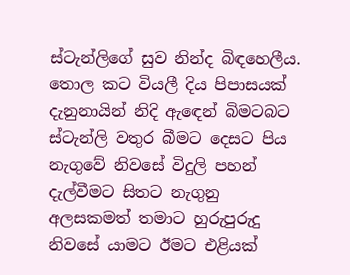ස්ටැන්ලිගේ සුව නින්ද බිඳහෙලීය. තොල කට වියලී දිය පිපාසයක් දැනුනායින් නිදි ඇඳෙන් බිමටබට ස්ටැන්ලි වතුර බීමට දෙසට පිය නැගුවේ නිවසේ විදුලි පහන් දැල්වීමට සිතට නැගුනු අලසකමත් තමාට හුරුපුරුදු නිවසේ යාමට ඊමට එළියක්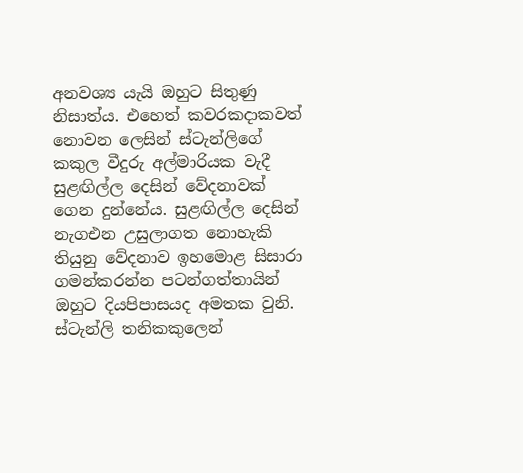අනවශ්‍ය යැයි ඔහුට සිතුණු නිසාත්ය. එහෙත් කවරකදාකවත් නොවන ලෙසින් ස්ටැන්ලිගේ කකුල වීදුරු අල්මාරියක වැදී සුළඟිල්ල දෙසින් වේදනාවක් ගෙන දුන්නේය. සුළඟිල්ල දෙසින් නැගඑන උසුලාගත නොහැකි තියුනු වේදනාව ඉහමොළ සිසාරා ගමන්කරන්න පටන්ගත්තායින් ඔහුට දියපිපාසයද අමතක වුනි. ස්ටැන්ලි තනිකකුලෙන්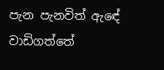පැන පැනවිත් ඇඳේ වාඩිගත්තේ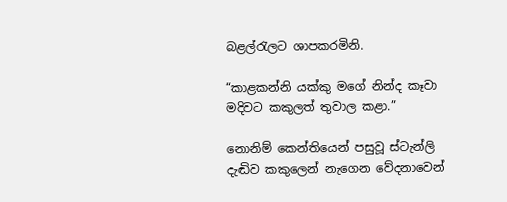බළල්රැලට ශාපකරමිනි.

“කාළකන්නි යක්කු මගේ නින්ද කෑවා මදිවට කකුලත් තුවාල කළා.”

නොනිම් කෙන්තියෙන් පසුවූ ස්ටැන්ලි දැඬිව කකුලෙන් නැගෙන වේදනාවෙන්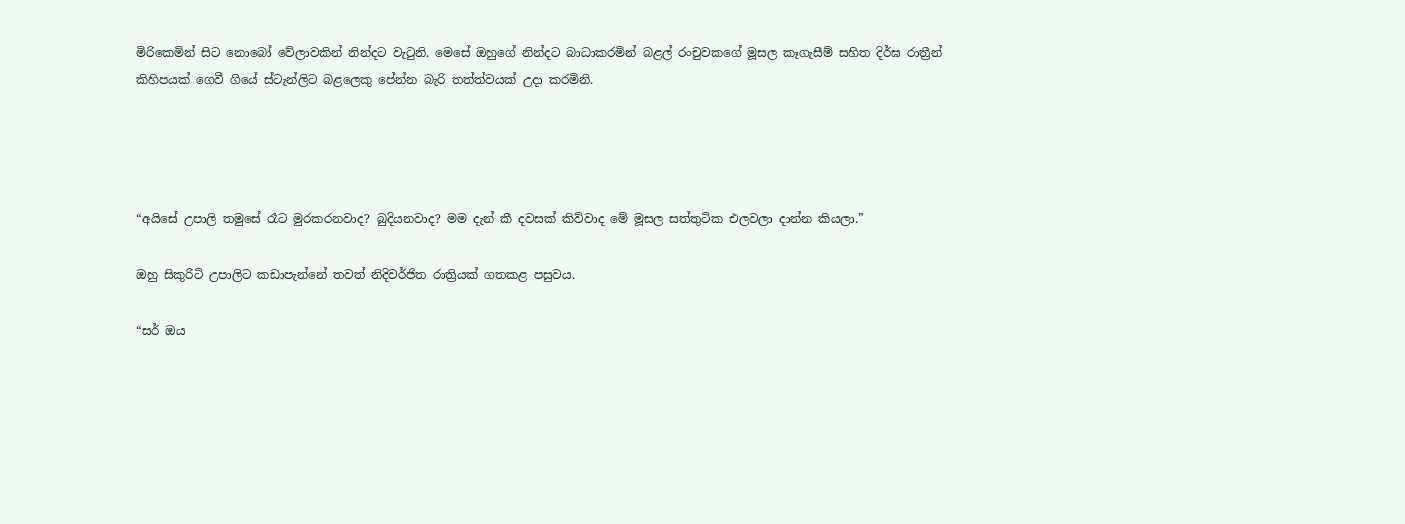මිරිකෙමින් සිට නොබෝ වේලාවකින් නින්දට වැටුනි. මෙසේ ඔහුගේ නින්දට බාධාකරමින් බළල් රංචුවකගේ මූසල කෑගැසීම් සහිත දිර්ඝ රාත්‍රීන් කිහිපයක් ගෙවී ගියේ ස්ටැන්ලිට බළලෙකු පේන්න බැරි තත්ත්වයක් උදා කරමිනි.




“අයිසේ උපාලි තමුසේ රෑට මුරකරනවාද? බුදියනවාද? මම දැන් කී දවසක් කිව්වාද මේ මූසල සත්තුටික එලවලා දාන්න කියලා.”

ඔහු සිකුරිටි උපාලිට කඩාපැන්නේ තවත් නිදිවර්ජිත රාත්‍රියක් ගතකළ පසුවය.

“සර් ඔය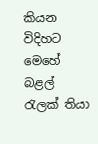කියන විදිහට මෙහේ බළල් රැලක් තියා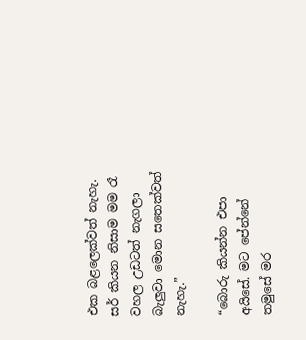එක බළලෙක්වත් නැහැ. සර් කියන නිසාම මම රෑ වහල උඩටත් නැගලා බැලුවා මොන සතෙක්වත් නැහැ.”

“බොරු කියන්න එපා අයිසේ. මට පේන්නේ තමුසේ මර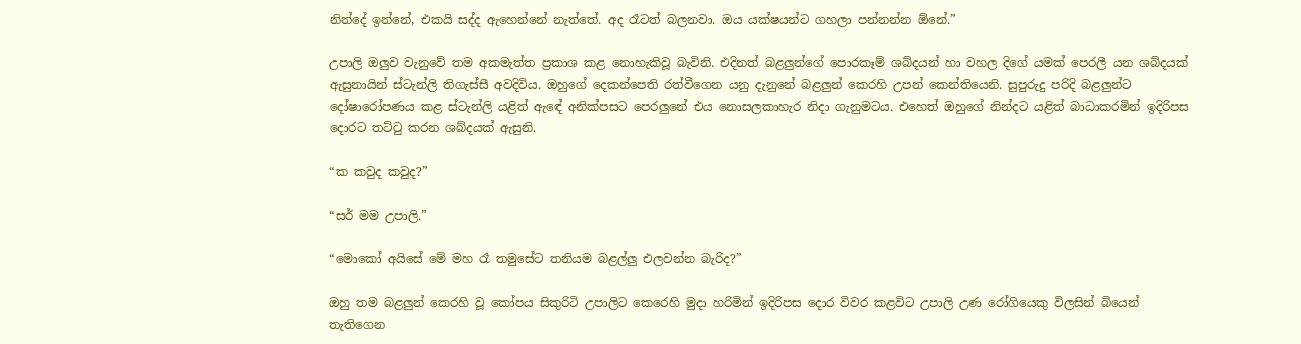නින්දේ ඉන්නේ, එකයි සද්ද ඇහෙන්නේ නැත්තේ. අද රෑටත් බලනවා. ඔය යක්ෂයන්ට ගහලා පන්නන්න ඕනේ.”

උපාලි ඔලුව වැනුවේ තම අකමැත්ත ප්‍රකාශ කළ නොහැකිවූ බැවිනි. එදිනත් බළලුන්ගේ පොරකෑම් ශබ්දයන් හා වහල දිගේ යමක් පෙරලී යන ශබ්දයක් ඇසුනායින් ස්ටැන්ලි තිගැස්සී අවදිවිය. ඔහුගේ දෙකන්පෙති රත්වීගෙන යනු දැනුනේ බළලුන් කෙරහි උපන් කෙන්තියෙනි. සුපුරුදු පරිදි බළලුන්ට දෝෂාරෝපණය කළ ස්ටැන්ලි යළිත් ඇඳේ අනික්පසට පෙරලුනේ එය නොසලකාහැර නිදා ගැනුමටය. එහෙත් ඔහුගේ නින්දට යළිත් බාධාකරමින් ඉදිරිපස දොරට තට්ටු කරන ශබ්දයක් ඇසුනි.

“ක කවුද කවුද?”

“සර් මම උපාලි.”

“මොකෝ අයිසේ මේ මහ රෑ තමුසේට තනියම බළල්ලු එලවන්න බැරිද?”

ඔහු තම බළලුන් කෙරහි වූ කෝපය සිකුරිටි උපාලිට කෙරෙහි මුදා හරිමින් ඉදිරිපස දොර විවර කළවිට උපාලි උණ රෝගියෙකු විලසින් බියෙන් තැතිගෙන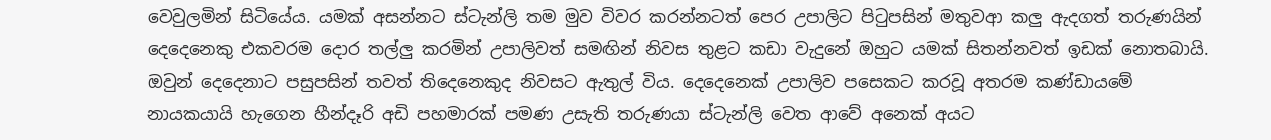වෙවුලමින් සිටියේය. යමක් අසන්නට ස්ටැන්ලි තම මුව විවර කරන්නටත් පෙර උපාලිට පිටුපසින් මතුවආ කලු ඇදගත් තරුණයින් දෙදෙනෙකු එකවරම දොර තල්ලු කරමින් උපාලිවත් සමඟින් නිවස තුළට කඩා වැදුනේ ඔහුට යමක් සිතන්නවත් ඉඩක් නොතබායි. ඔවුන් දෙදෙනාට පසුපසින් තවත් තිදෙනෙකුද නිවසට ඇතුල් විය. දෙදෙනෙක් උපාලිව පසෙකට කරවූ අතරම කණ්ඩායමේ නායකයායි හැගෙන හීන්දෑරි අඩි පහමාරක් පමණ උසැති තරුණයා ස්ටැන්ලි වෙත ආවේ අනෙක් අයට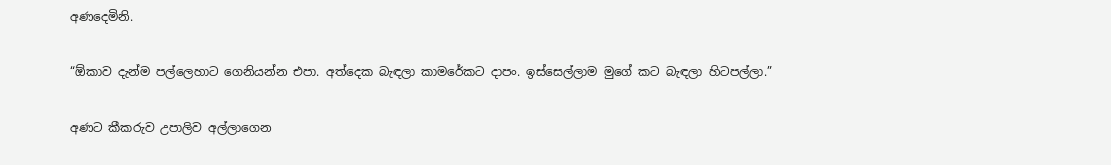අණදෙමිනි.

“ඕකාව දැන්ම පල්ලෙහාට ගෙනියන්න එපා. අත්දෙක බැඳලා කාමරේකට දාපං. ඉස්සෙල්ලාම මුගේ කට බැඳලා හිටපල්ලා.”

අණට කීකරුව උපාලිව අල්ලාගෙන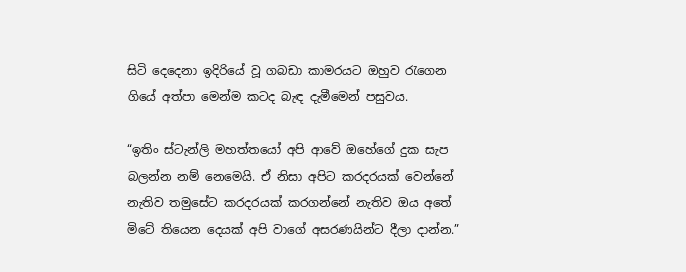සිටි දෙදෙනා ඉදිරියේ වූ ගබඩා කාමරයට ඔහුව රැගෙන ගියේ අත්පා මෙන්ම කටද බැඳ දැමීමෙන් පසුවය.

“ඉතිං ස්ටැන්ලි මහත්තයෝ අපි ආවේ ඔහේගේ දුක සැප බලන්න නම් නෙමෙයි. ඒ නිසා අපිට කරදරයක් වෙන්නේ නැතිව තමුසේට කරදරයක් කරගන්නේ නැතිව ඔය අතේ මිටේ තියෙන දෙයක් අපි වාගේ අසරණයින්ට දීලා දාන්න.”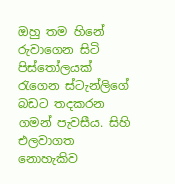ඔහු තම හිනේ රුවාගෙන සිටි පිස්තෝලයක් රැගෙන ස්ටැන්ලිගේ බඩට තදකරන ගමන් පැවසීය. සිහි එලවාගත නොහැකිව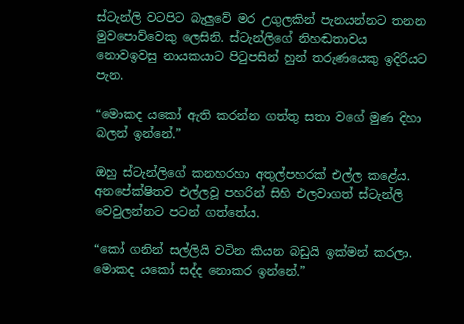ස්ටැන්ලි වටපිට බැලුවේ මර උගුලකින් පැනයන්නට තනන මුවපොව්වෙකු ලෙසිනි. ස්ටැන්ලිගේ නිහඬතාවය නොවඉවසු නායකයාට පිටුපසින් හුන් තරුණයෙකු ඉදිරියට පැන.

“මොකද යකෝ ඇති කරන්න ගත්තු සතා වගේ මුණ දිහා බලන් ඉන්නේ.”

ඔහු ස්ටැන්ලිගේ කනහරහා අතුල්පහරක් එල්ල කළේය. අනපේක්ෂිතව එල්ලවූ පහරින් සිහි එලවාගත් ස්ටැන්ලි වෙවුලන්නට පටන් ගත්තේය.

“කෝ ගනින් සල්ලියි වටින කියන බඩුයි ඉක්මන් කරලා. මොකද යකෝ සද්ද නොකර ඉන්නේ.”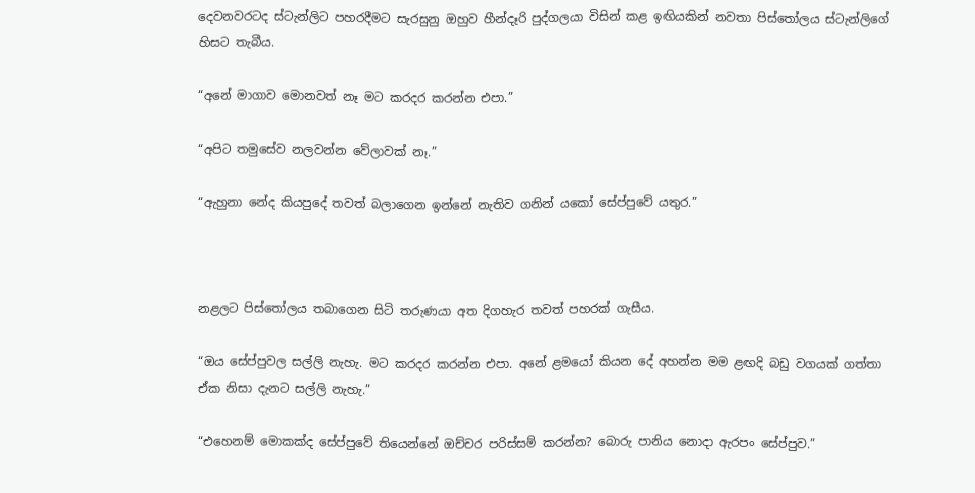දෙවනවරටද ස්ටැන්ලිට පහරදීමට සැරසුනු ඔහුව හීන්දෑරි පුද්ගලයා විසින් කළ ඉඟියකින් නවතා පිස්තෝලය ස්ටැන්ලිගේ හිසට තැබීය.

“අනේ මාගාව මොනවත් නෑ මට කරදර කරන්න එපා.”

“අපිට තමුසේව නලවන්න වේලාවක් නෑ.”

“ඇහුනා නේද කියපුදේ තවත් බලාගෙන ඉන්නේ නැතිව ගනින් යකෝ සේප්පුවේ යතුර.”



නළලට පිස්තෝලය තබාගෙන සිටි තරුණයා අත දිගහැර තවත් පහරක් ගැසීය.

“ඔය සේප්පුවල සල්ලි නැහැ. මට කරදර කරන්න එපා. අනේ ළමයෝ කියන දේ අහන්න මම ළඟදි බඩු වගයක් ගත්තා ඒක නිසා දැනට සල්ලි නැහැ.”

“එහෙනම් මොකක්ද සේප්පුවේ තියෙන්නේ ඔච්චර පරිස්සම් කරන්න? බොරු පානිය නොදා ඇරපං සේප්පුව.”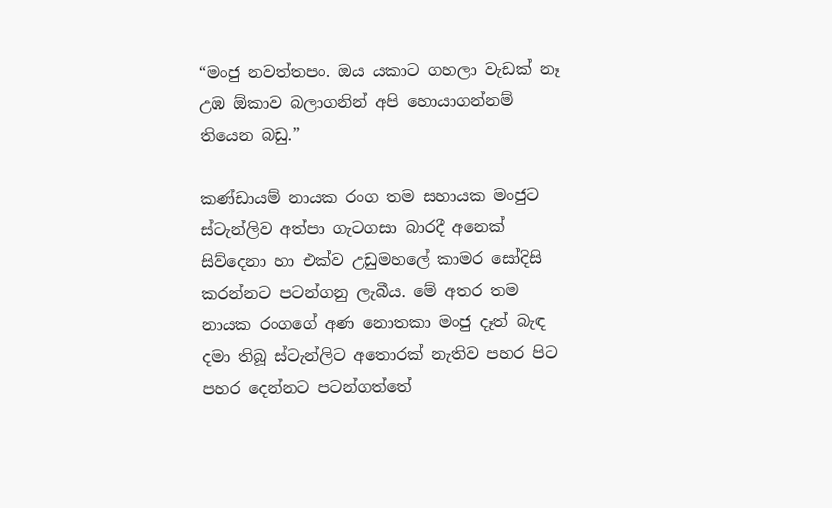“මංජු නවත්තපං. ඔය යකාට ගහලා වැඩක් නෑ උඹ ඕකාව බලාගනින් අපි හොයාගන්නම් තියෙන බඩු.”

කණ්ඩායම් නායක රංග තම සහායක මංජුට ස්ටැන්ලිව අත්පා ගැටගසා බාරදී අනෙක් සිව්දෙනා හා එක්ව උඩුමහලේ කාමර සෝදිසි කරන්නට පටන්ගනු ලැබීය. මේ අතර තම නායක රංගගේ අණ නොතකා මංජු දෑත් බැඳ දමා තිබූ ස්ටැන්ලිට අතොරක් නැතිව පහර පිට පහර දෙන්නට පටන්ගත්තේ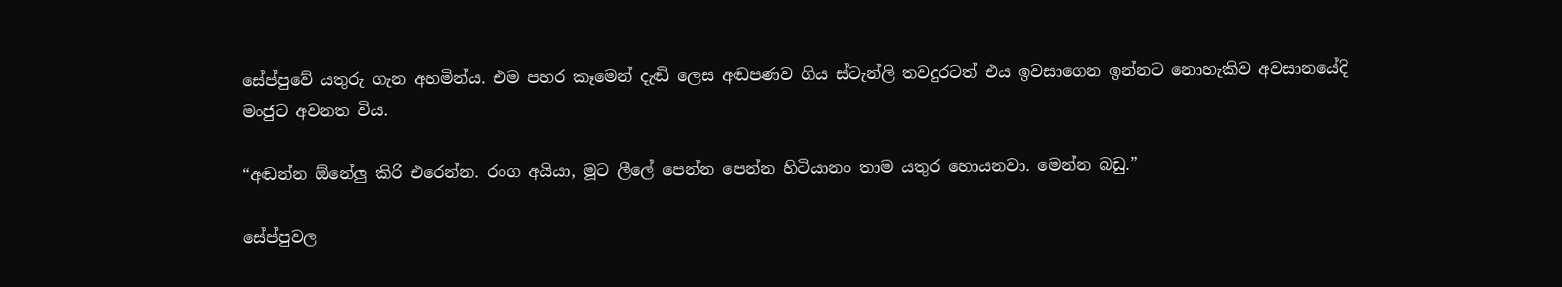සේප්පුවේ යතුරු ගැන අහමින්ය. එම පහර කෑමෙන් දැඬි ලෙස අඬපණව ගිය ස්ටැන්ලි තවදුරටත් එය ඉවසාගෙන ඉන්නට නොහැකිව අවසානයේදි මංජුට අවනත විය.

“අඬන්න ඕනේලු කිරි එරෙන්න. රංග අයියා, මූට ලීලේ පෙන්න පෙන්න හිටියානං තාම යතුර හොයනවා. මෙන්න බඩු.”

සේප්පුවල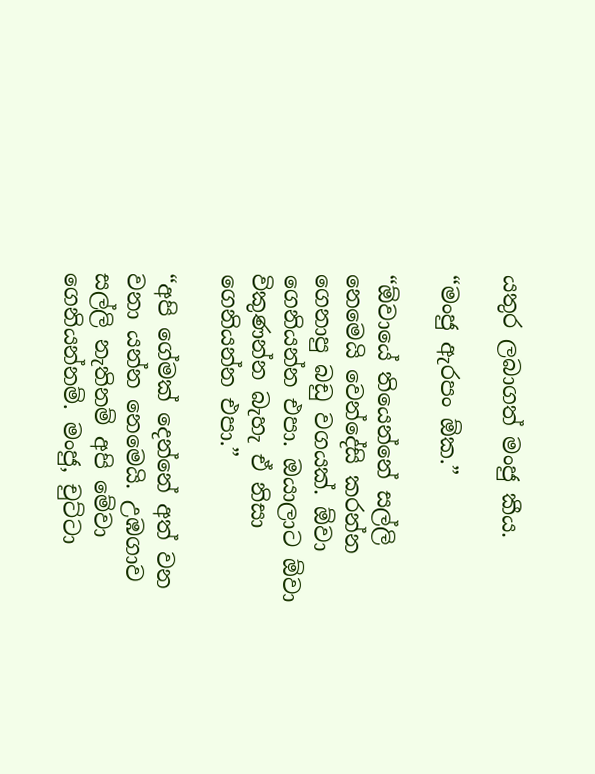යතුර ලබාගත් මංජු කීය.

“මංජු ඇරපං ඕක.”

“ඕවායේ තියෙන්නේ සල්ලි නෙමෙයි වෙන්දේසි කරන්න ගෙනාපු බඩු වගයක්. ඕවා ගෙනියන්න එපා. ඔයාලාට ඕවා විකුණන්න බැහැ ඒ නිසා ගෙනියන්න එපා.”

“අපි ගේමක් දෙන්නේ අත් වන වනා යන්න නෙමෙයි. උඹගාව සල්ලි නැතිනම් අපි මේවා ගෙනියන්නම්. මංජු, චුට්ටා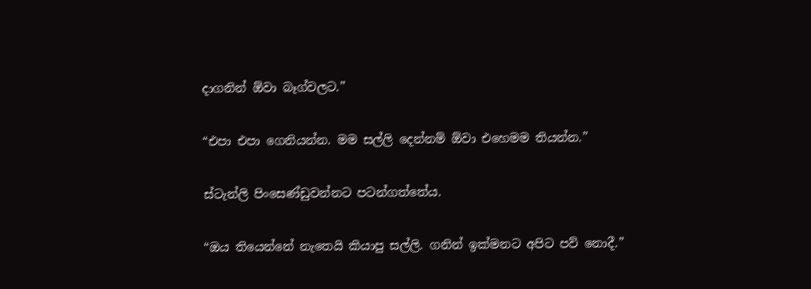දාගනින් ඕවා බෑග්වලට.”

“එපා එපා ගෙනියන්න. මම සල්ලි දෙන්නම් ඕවා එහෙමම තියන්න.”

ස්ටැන්ලි පිංසෙණ්ඩුවන්නට පටන්ගත්තේය.

“ඔය තියෙන්නේ නැතෙයි කියාපු සල්ලි. ගනින් ඉක්මනට අපිට පව් නොදී.”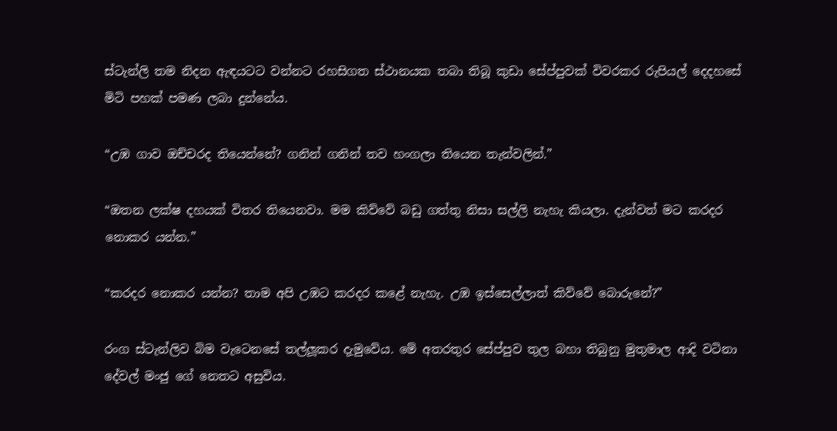ස්ටැන්ලි තම නිදන ඇඳයටට වන්නට රහසිගත ස්ථානයක තබා තිබූ කුඩා සේප්පුවක් විවරකර රුපියල් දෙදහසේ මිටි පහක් පමණ ලබා දුන්නේය.

“උඹ ගාව ඔච්චරද තියෙන්නේ? ගනින් ගනින් තව හංගලා තියෙන තැන්වලින්.”

“ඔතන ලක්ෂ දහයක් විතර තියෙනවා. මම කිව්වේ බඩු ගත්තු නිසා සල්ලි නැහැ කියලා. දැන්වත් මට කරදර නොකර යන්න.”

“කරදර නොකර යන්න? තාම අපි උඹට කරදර කළේ නැහැ. උඹ ඉස්සෙල්ලාත් කිව්වේ බොරුනේ?”

රංග ස්ටැන්ලිව බිම වැටෙනසේ තල්ලූකර දැමුවේය. මේ අතරතුර සේප්පුව තුල බහා තිබුනු මුතුමාල ආදි වටිනා දේවල් මංජු ගේ නෙතට අසුවිය.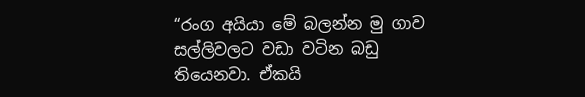“රංග අයියා මේ බලන්න මු ගාව සල්ලිවලට වඩා වටින බඩු තියෙනවා. ඒකයි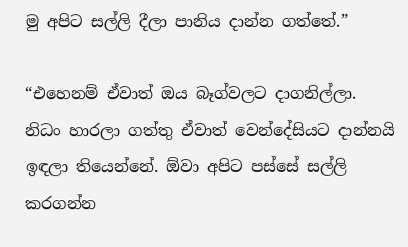මු අපිට සල්ලි දීලා පානිය දාන්න ගත්තේ.”

“එහෙනම් ඒවාත් ඔය බෑග්වලට දාගනිල්ලා. නිධං හාරලා ගත්තු ඒවාත් වෙන්දේසියට දාන්නයි ඉඳලා තියෙන්නේ. ඕවා අපිට පස්සේ සල්ලි කරගන්න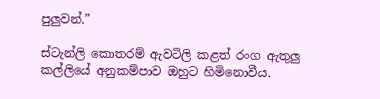පුලුවන්.”

ස්ටැන්ලි කොතරම් ඇවටිලි කළත් රංග ඇතුලු කල්ලියේ අනුකම්පාව ඔහුට හිමිනොවීය.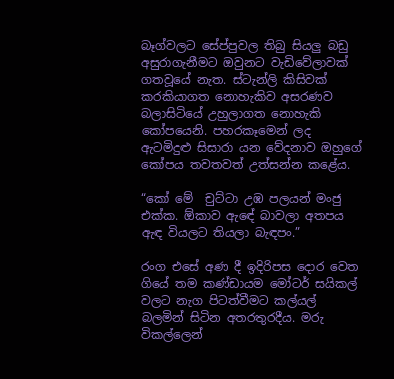බෑග්වලට සේප්පුවල තිබු සියලු බඩු අසුරාගැනීමට ඔවුනට වැඩිවේලාවක් ගතවූයේ නැත. ස්ටැන්ලි කිසිවක් කරකියාගත නොහැකිව අසරණව බලාසිටියේ උහුලාගත නොහැකි කෝපයෙනි. පහරකෑමෙන් ලද ඇටමිදුළු සිසාරා යන වේදනාව ඔහුගේ කෝපය තවතවත් උත්සන්න කළේය.

“කෝ මේ  චුට්ටා උඹ පලයන් මංජු එක්ක. ඕකාව ඇඳේ බාවලා අතපය ඇඳ වියලට තියලා බැඳපං.”

රංග එසේ අණ දී ඉදිරිපස දොර වෙත ගියේ තම කණ්ඩායම මෝටර් සයිකල් වලට නැග පිටත්වීමට කල්යල් බලමින් සිටින අතරතුරදීය. මරු විකල්ලෙන්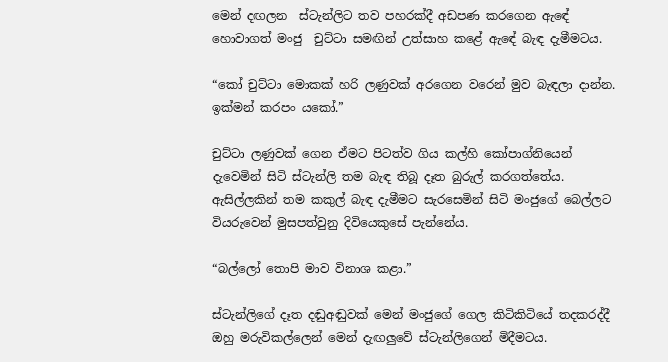මෙන් දඟලන  ස්ටැන්ලිට තව පහරක්දී අඩපණ කරගෙන ඇඳේ හොවාගත් මංජු  චුට්ටා සමඟින් උත්සාහ කළේ ඇඳේ බැඳ දැමීමටය.

“කෝ චුට්ටා මොකක් හරි ලණුවක් අරගෙන වරෙන් මුව බැඳලා දාන්න. ඉක්මන් කරපං යකෝ.”

චුට්ටා ලණුවක් ගෙන ඒමට පිටත්ව ගිය කල්හි කෝපාග්නියෙන් දැවෙමින් සිටි ස්ටැන්ලි තම බැඳ තිබූ දෑත බුරුල් කරගත්තේය. ඇසිල්ලකින් තම කකුල් බැඳ දැමීමට සැරසෙමින් සිටි මංජුගේ බෙල්ලට වියරුවෙන් මුසපත්වුනු දිවියෙකුසේ පැන්නේය.

“බල්ලෝ තොපි මාව විනාශ කළා.”

ස්ටැන්ලිගේ දෑත දඬුඅඬුවක් මෙන් මංජුගේ ගෙල කිටිකිටියේ තදකරද්දී ඔහු මරුවිකල්ලෙන් මෙන් දැඟලුවේ ස්ටැන්ලිගෙන් මිදීමටය.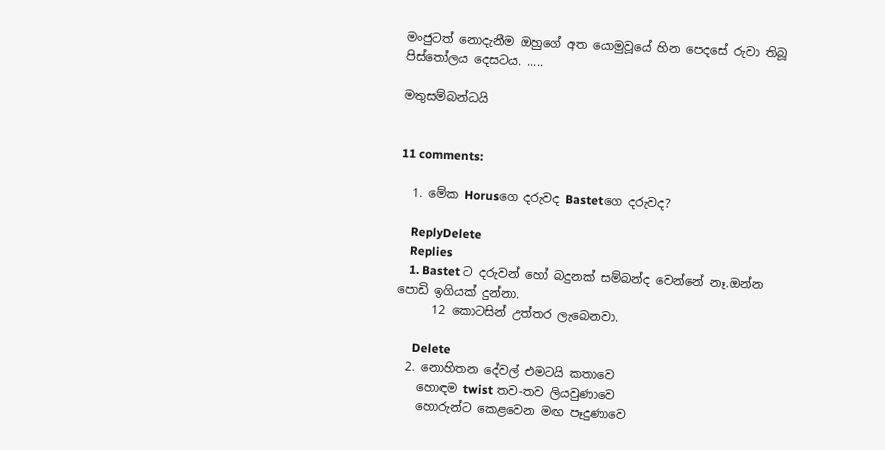මංජුටත් නොදැනීම ඔහුගේ අත යොමුවූයේ හින පෙදසේ රුවා තිබූ පිස්තෝලය දෙසටය. .....

මතුසම්බන්ධයි


11 comments:

  1. මේක Horusගෙ දරුවද Bastetගෙ දරුවද?

    ReplyDelete
    Replies
    1. Bastet ට දරුවන් හෝ බදුනක් සම්බන්ද වෙන්නේ නෑ.ඔන්න පොඩි ඉගියක් දුන්නා.
      12 කොටසින් උත්තර ලැබෙනවා.

      Delete
  2. නොහිතන දේවල් එමටයි කතාවෙ
    හොඳම twist තව-තව ලියවුණාවෙ
    හොරුන්ට කෙළවෙන මඟ පෑදුණාවෙ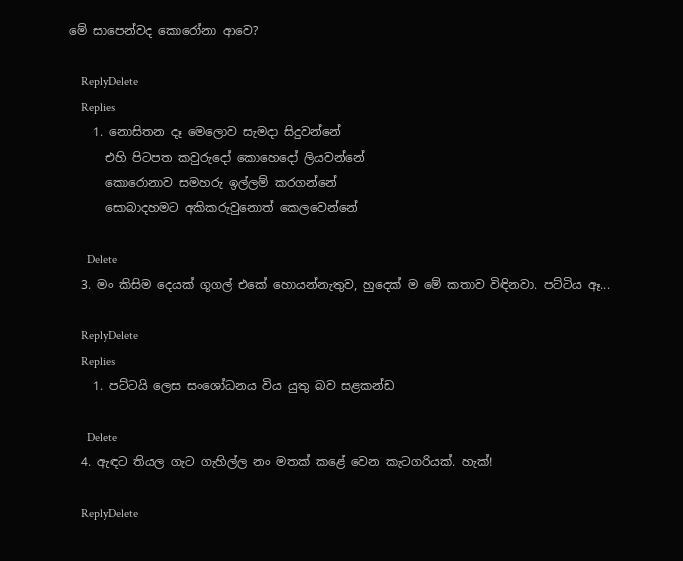මේ සාපෙන්වද කොරෝනා ආවෙ?

    ReplyDelete
    Replies
    1. නොසිතන දෑ මෙලොව සැමදා සිදුවන්නේ
      එහි පිටපත කවුරුදෝ කොහෙදෝ ලියවන්නේ
      කොරොනාව සමහරු ඉල්ලම් කරගන්නේ
      සොබාදහමට අකිකරුවුනොත් කෙලවෙන්නේ

      Delete
  3. මං කිසිම දෙයක් ගූගල් එකේ හොයන්නැතුව, හුදෙක් ම මේ කතාව විඳිනවා. පට්ටිය ඈ...

    ReplyDelete
    Replies
    1. පට්ටයි ලෙස සංශෝධනය විය යුතු බව සළකන්ඩ

      Delete
  4. ඇඳට තියල ගැට ගැහිල්ල නං මතක් කළේ වෙන කැටගරියක්. හැක්!

    ReplyDelete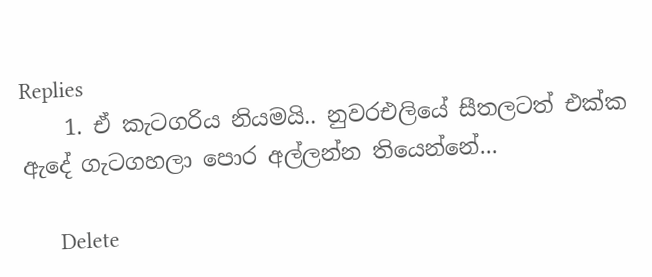Replies
    1. ඒ කැටගරිය නියමයි.. නුවරඑලියේ සීතලටත් එක්ක ඇදේ ගැටගහලා පොර අල්ලන්න තියෙන්නේ...

      Delete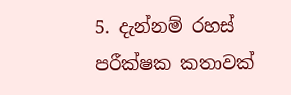5. දැන්නම් රහස් පරීක්ෂක කතාවක්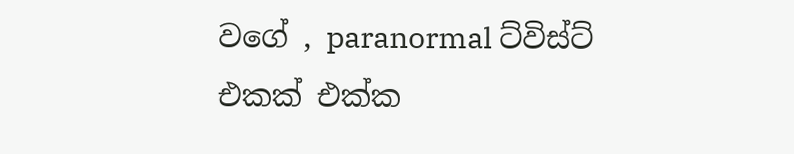වගේ , paranormal ට්විස්ට් එකක් එක්ක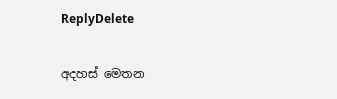ReplyDelete

අදහස් මෙතන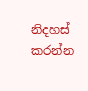නිදහස් කරන්න